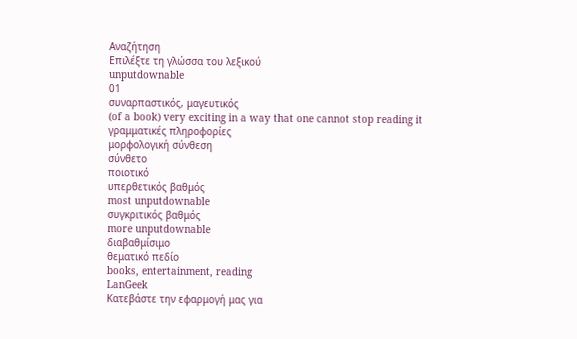Αναζήτηση
Επιλέξτε τη γλώσσα του λεξικού
unputdownable
01
συναρπαστικός, μαγευτικός
(of a book) very exciting in a way that one cannot stop reading it
γραμματικές πληροφορίες
μορφολογική σύνθεση
σύνθετο
ποιοτικό
υπερθετικός βαθμός
most unputdownable
συγκριτικός βαθμός
more unputdownable
διαβαθμίσιμο
θεματικό πεδίο
books, entertainment, reading
LanGeek
Κατεβάστε την εφαρμογή μας για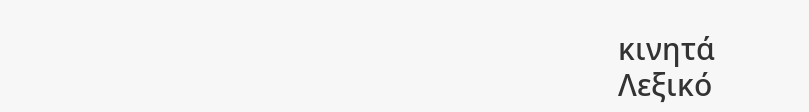κινητά
Λεξικό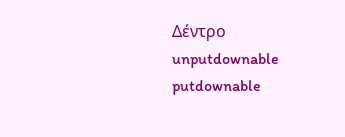Δέντρο
unputdownable
putdownable